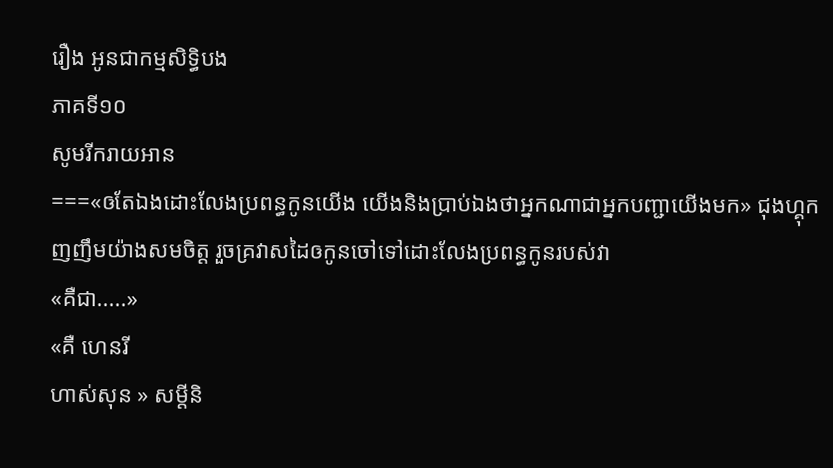រឿង អូនជាកម្មសិទ្ធិបង
ភាគទី១០
សូមរីករាយអាន
===«ឲតែឯងដោះលែងប្រពន្ធកូនយើង យើងនិងប្រាប់ឯងថាអ្នកណាជាអ្នកបញ្ជាយើងមក» ជុងហ្គុកញញឹមយ៉ាងសមចិត្ត រួចគ្រវាសដៃឲកូនចៅទៅដោះលែងប្រពន្ធកូនរបស់វា
«គឺជា.....»
«គឺ ហេនរី
ហាស់សុន » សម្តីនិ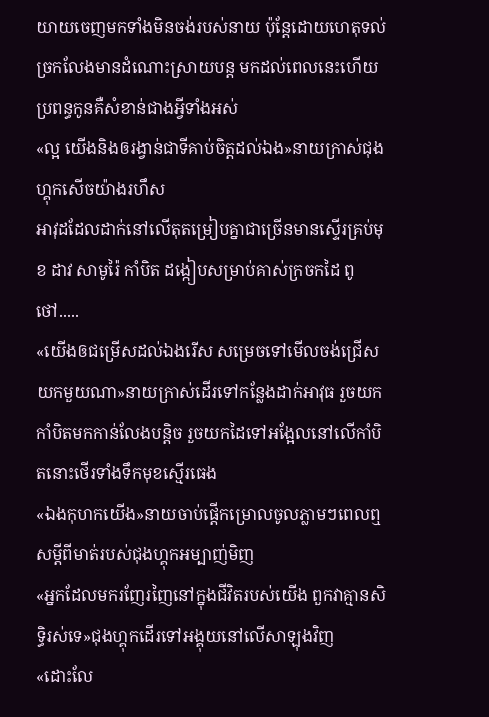យាយចេញមកទាំងមិនចង់របស់នាយ ប៉ុន្តែដោយហេតុទល់ច្រកលែងមានដំណោះស្រាយបន្ត មកដល់ពេលនេះហើយប្រពន្ធកូនគឺសំខាន់ជាងអ្វីទាំងអស់
«ល្អ យើងនិងឲរង្វាន់ជាទីគាប់ចិត្តដល់ឯង»នាយក្រាស់ជុងហ្គុកសើចយ៉ាងរហឹស
អាវុដដែលដាក់នៅលើតុតម្រៀបគ្នាជាច្រើនមានស្ទើរគ្រប់មុខ ដាវ សាមូរ៉ៃ កាំបិត ដង្កៀបសម្រាប់គាស់ក្រចកដៃ ពូថៅ.....
«យើងឲជម្រើសដល់ឯងរើស សម្រេចទៅមើលចង់ជ្រើសយកមួយណា»នាយក្រាស់ដើរទៅកន្លែងដាក់អាវុធ រួចយកកាំបិតមកកាន់លែងបន្តិច រួចយកដៃទៅអង្អែលនៅលើកាំបិតនោះថើរទាំងទឹកមុខស្មើរធេង
«ឯងកុហកយើង»នាយចាប់ផ្តើកម្រោលចូលភ្លាមៗពេលឮសម្តីពីមាត់របស់ជុងហ្គុកអម្បាញ់មិញ
«អ្នកដែលមករញែរញៃនៅក្នុងជីវិតរបស់យើង ពួកវាគ្មានសិទ្ធិរស់ទេ»ជុងហ្គុកដើរទៅអង្គុយនៅលើសាឡុងវិញ
«ដោះលែ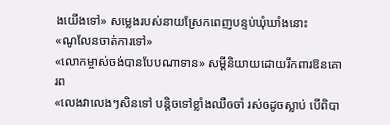ងយើងទៅ» សម្លេងរបស់នាយស្រែកពេញបន្ទប់ឃុំឃាំងនោះ
«ណូលែនចាត់ការទៅ»
«លោកម្ចាស់ចង់បានបែបណាទាន» សម្តីនិយាយដោយរឹកពារឱនគោរព
«លេងវាលេងៗសិនទៅ បន្តិចទៅខ្លាំងឈឺឲចាំ រស់ឲដូចស្លាប់ បើពិបា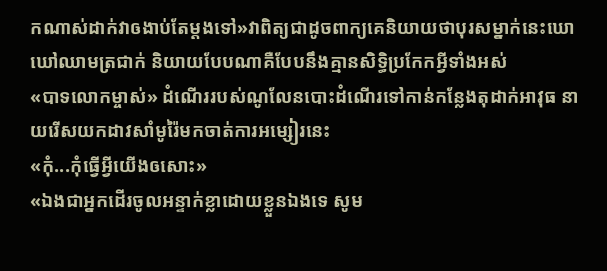កណាស់ដាក់វាឲងាប់តែម្តងទៅ»វាពិត្យជាដូចពាក្យគេនិយាយថាបុរសម្នាក់នេះឃោឃៅឈាមត្រជាក់ និយាយបែបណាគឺបែបនឹងគ្មានសិទ្ធិប្រកែកអ្វីទាំងអស់
«បាទលោកម្ចាស់» ដំណើររបស់ណូលែនបោះដំណើរទៅកាន់កន្លែងតុដាក់អាវុធ នាយរើសយកដាវសាំមូរ៉ៃមកចាត់ការអម្សៀរនេះ
«កុំ...កុំធ្វើអ្វីយើងឲសោះ»
«ឯងជាអ្នកដើរចូលអន្ទាក់ខ្លាដោយខ្លួនឯងទេ សូម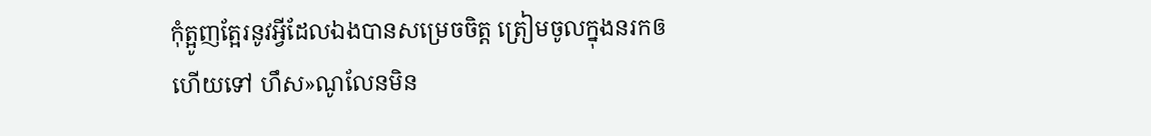កុំត្អូញត្អែរនូវអ្វីដែលឯងបានសម្រេចចិត្ត ត្រៀមចូលក្នុងនរកឲហើយទៅ ហឹស»ណូលែនមិន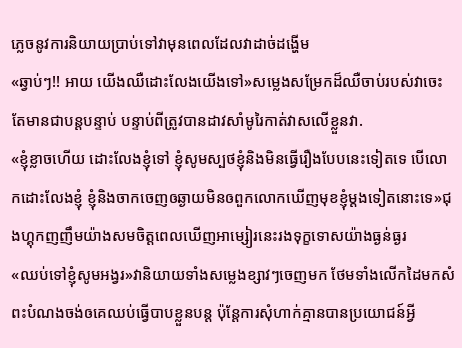ភ្លេចនូវការនិយាយប្រាប់ទៅវាមុនពេលដែលវាដាច់ដង្ហើម
«ឆ្វាប់ៗ!! អាយ យើងឈឺដោះលែងយើងទៅ»សម្លេងសម្រែកដ៏ឈឺចាប់របស់វាចេះតែមានជាបន្តបន្ទាប់ បន្ទាប់ពីត្រូវបានដាវសាំមូរៃកាត់វាសលើខ្លួនវា.
«ខ្ញុំខ្លាចហើយ ដោះលែងខ្ញុំទៅ ខ្ញុំសូមស្បថខ្ញុំនិងមិនធ្វើរឿងបែបនេះទៀតទេ បើលោកដោះលែងខ្ញុំ ខ្ញុំនិងចាកចេញឲឆ្ងាយមិនឲពួកលោកឃើញមុខខ្ញុំម្តងទៀតនោះទេ»ជុងហ្គុកញញឹមយ៉ាងសមចិត្តពេលឃើញអាម្សៀរនេះរងទុក្ខទោសយ៉ាងធ្ងន់ធ្ងរ
«ឈប់ទៅខ្ញុំសូមអង្វរ»វានិយាយទាំងសម្លេងខ្សាវៗចេញមក ថែមទាំងលើកដៃមកសំពះបំណងចង់ឲគេឈប់ធ្វើបាបខ្លួនបន្ត ប៉ុន្តែការសុំហាក់គ្មានបានប្រយោជន៍អ្វី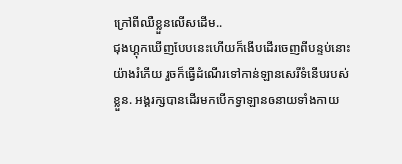ក្រៅពីឈឺខ្លួនលើសដើម..
ជុងហ្គុកឃើញបែបនេះហើយក៏ងើបដើរចេញពីបន្ទប់នោះយ៉ាងរំភើយ រួចក៏ធ្វើដំណើរទៅកាន់ឡានសេរីទំនើបរបស់ខ្លួន. អង្គរក្សបានដើរមកបើកទ្វាឡានឲនាយទាំងកាយ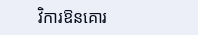វិការឱនគោរ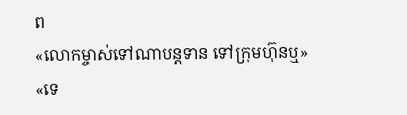ព
«លោកម្ចាស់ទៅណាបន្តទាន ទៅក្រុមហ៊ុនឬ»
«ទេ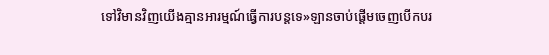ទៅវិមានវិញយើងគ្មានអារម្មណ៍ធ្វើការបន្តទេ»ឡានចាប់ផ្តើមចេញបើកបរ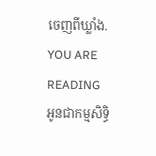ចេញពីឃ្លាំង.
YOU ARE READING
អូនជាកម្មសិទ្ធិ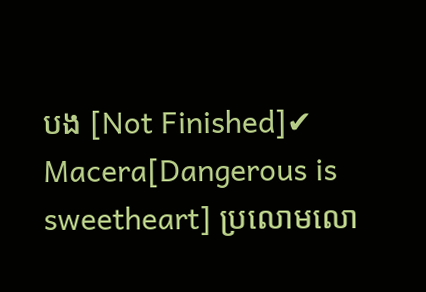បង [Not Finished]✔
Macera[Dangerous is sweetheart] ប្រលោមលោ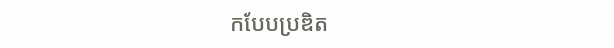កបែបប្រឌិត